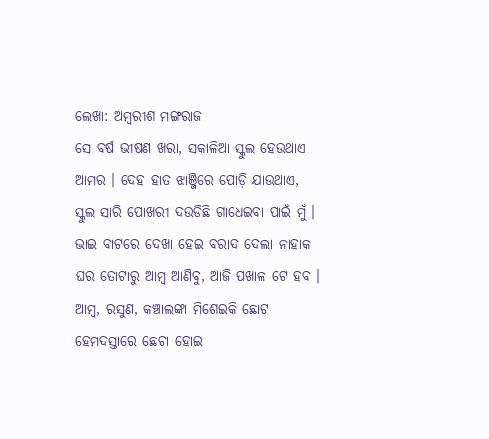ଲେଖା: ଅମ୍ବରୀଶ ମଙ୍ଗରାଜ
ସେ ବର୍ଷ ଭୀଷଣ ଖରା, ସକାଳିଆ ସ୍କୁଲ ହେଉଥାଏ ଆମର । ଦେହ ହାତ ଝାଞ୍ଜିରେ ପୋଡ଼ି ଯାଉଥାଏ, ସ୍କୁଲ ସାରି ପୋଖରୀ ଦଉଡିଛି ଗାଧେଇବା ପାଇଁ ମୁଁ । ଭାଇ ବାଟରେ ଦେଖା ହେଇ ବରାଦ ଦେଲା ନାହାକ ଘର ତୋଟାରୁ ଆମ୍ବ ଆଣିବୁ, ଆଜି ପଖାଳ ଟେ ହବ । ଆମ୍ବ, ରସୁଣ, କଞ୍ଚାଲଙ୍କା ମିଶେଇକି ଛୋଟ ହେମଦସ୍ତାରେ ଛେଚା ହୋଇ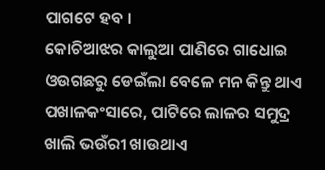ପାଗଟେ ହବ ।
କୋଚିଆଝର କାଲୁଆ ପାଣିରେ ଗାଧୋଇ ଓଉଗଛରୁ ଡେଇଁଲା ବେଳେ ମନ କିନ୍ତୁ ଥାଏ ପଖାଳକଂସାରେ, ପାଟିରେ ଲାଳର ସମୁଦ୍ର ଖାଲି ଭଉଁରୀ ଖାଉଥାଏ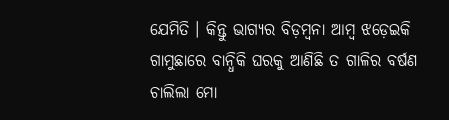ଯେମିତି । କିନ୍ତୁ ଭାଗ୍ୟର ବିଡ଼ମ୍ବନା ଆମ୍ବ ଝଡ଼େଇକି ଗାମୁଛାରେ ବାନ୍ଧିକି ଘରକୁ ଆଣିଛି ତ ଗାଳିର ବର୍ଷଣ ଚାଲିଲା ମୋ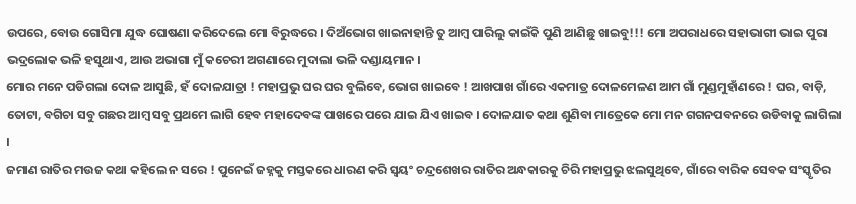ଉପରେ, ବୋଉ ଗୋସିମା ଯୁଦ୍ଧ ଘୋଷଣା କରିଦେଲେ ମୋ ବିରୁଦ୍ଧରେ । ଦିଅଁଭୋଗ ଖାଇନାହାନ୍ତି ତୁ ଆମ୍ବ ପାରିଲୁ କାଇଁକି ପୁଣି ଆଣିଛୁ ଖାଇବୁ!!! ମୋ ଅପରାଧରେ ସହାଭାଗୀ ଭାଇ ପୁରା ଭଦ୍ରଲୋକ ଭଳି ହସୁଥାଏ, ଆଉ ଅଭାଗା ମୁଁ କଚେରୀ ଅଗଣାରେ ମୁଦାଲା ଭଳି ଦଣ୍ଡାୟମାନ ।
ମୋର ମନେ ପଡିଗଲା ଦୋଳ ଆସୁଛି, ହଁ ଦୋଳଯାତ୍ରା ! ମହାପ୍ରଭୁ ଘର ଘର ବୁଲିବେ, ଭୋଗ ଖାଇବେ ! ଆଖପାଖ ଗାଁରେ ଏକମାତ୍ର ଦୋଳମେଳଣ ଆମ ଗାଁ ମୁଣ୍ଡମୁହାଁଣରେ ! ଘର, ବାଡ଼ି, ତୋଟା, ବଗିଚା ସବୁ ଗଛର ଆମ୍ବ ସବୁ ପ୍ରଥମେ ଲାଗି ହେବ ମହାଦେବଙ୍କ ପାଖରେ ପରେ ଯାଇ ଯିଏ ଖାଇବ । ଦୋଳଯାତ କଥା ଶୁଣିବା ମାତ୍ରେକେ ମୋ ମନ ଗଗନପବନରେ ଉଡିବାକୁ ଲାଗିଲା ।
ଜମାଣ ରାତିର ମଉଜ କଥା କହିଲେ ନ ସରେ ! ପୁନେଇଁ ଜହ୍ନକୁ ମସ୍ତକରେ ଧାରଣ କରି ସ୍ୱୟଂ ଚନ୍ଦ୍ରଶେଖର ରାତିର ଅନ୍ଧକାରକୁ ଚିରି ମହାପ୍ରଭୁ ଝଲସୁଥିବେ, ଗାଁରେ ବାରିକ ସେବକ ସଂସ୍କୃତିର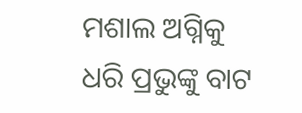ମଶାଲ ଅଗ୍ନିକୁ ଧରି ପ୍ରଭୁଙ୍କୁ ବାଟ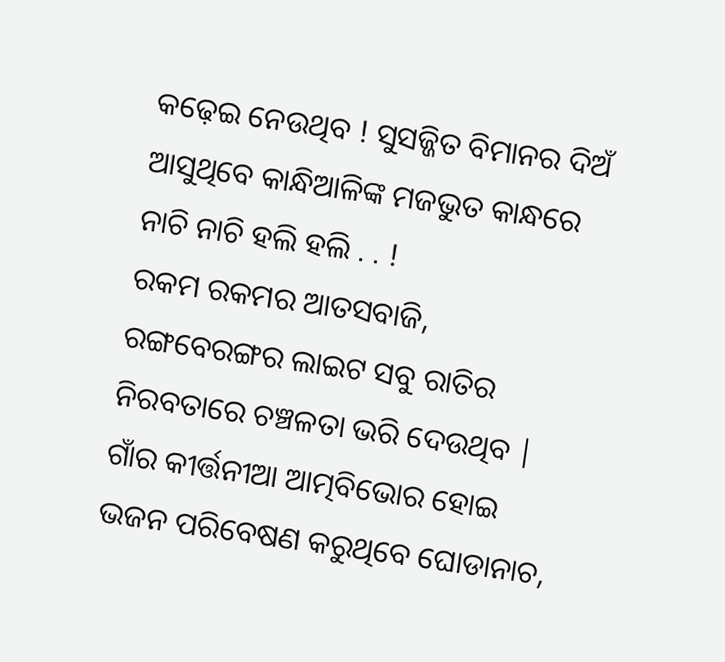କଢ଼େଇ ନେଉଥିବ ! ସୁସଜ୍ଜିତ ବିମାନର ଦିଅଁ ଆସୁଥିବେ କାନ୍ଧିଆଳିଙ୍କ ମଜଭୁତ କାନ୍ଧରେ ନାଚି ନାଚି ହଲି ହଲି . . !
ରକମ ରକମର ଆତସବାଜି, ରଙ୍ଗବେରଙ୍ଗର ଲାଇଟ ସବୁ ରାତିର ନିରବତାରେ ଚଞ୍ଚଳତା ଭରି ଦେଉଥିବ | ଗାଁର କୀର୍ତ୍ତନୀଆ ଆତ୍ମବିଭୋର ହୋଇ ଭଜନ ପରିବେଷଣ କରୁଥିବେ ଘୋଡାନାଚ,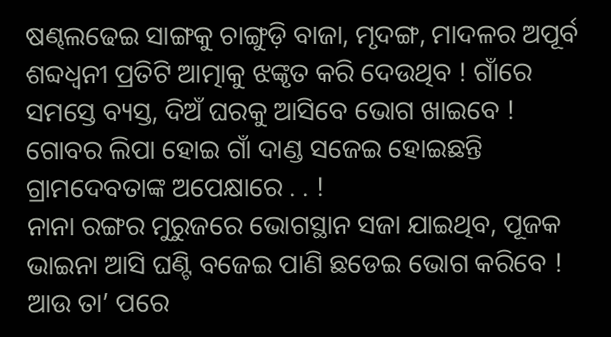ଷଣ୍ଢଲଢେଇ ସାଙ୍ଗକୁ ଚାଙ୍ଗୁଡ଼ି ବାଜା, ମୃଦଙ୍ଗ, ମାଦଳର ଅପୂର୍ବ ଶବ୍ଦଧ୍ଵନୀ ପ୍ରତିଟି ଆତ୍ମାକୁ ଝଙ୍କୃତ କରି ଦେଉଥିବ ! ଗାଁରେ ସମସ୍ତେ ବ୍ୟସ୍ତ, ଦିଅଁ ଘରକୁ ଆସିବେ ଭୋଗ ଖାଇବେ ! ଗୋବର ଲିପା ହୋଇ ଗାଁ ଦାଣ୍ଡ ସଜେଇ ହୋଇଛନ୍ତି ଗ୍ରାମଦେବତାଙ୍କ ଅପେକ୍ଷାରେ . . !
ନାନା ରଙ୍ଗର ମୁରୁଜରେ ଭୋଗସ୍ଥାନ ସଜା ଯାଇଥିବ, ପୂଜକ ଭାଇନା ଆସି ଘଣ୍ଟି ବଜେଇ ପାଣି ଛଡେଇ ଭୋଗ କରିବେ ! ଆଉ ତା’ ପରେ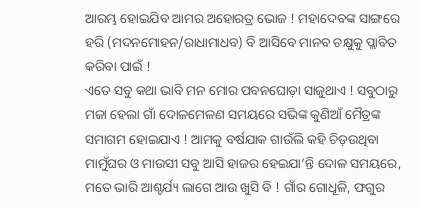ଆରମ୍ଭ ହୋଇଯିବ ଆମର ଅହୋରତ୍ର ଭୋଜ ! ମହାଦେବଙ୍କ ସାଙ୍ଗରେ ହରି (ମଦନମୋହନ/ରାଧାମାଧବ) ବି ଆସିବେ ମାନବ ଚକ୍ଷୁକୁ ପ୍ଲାବିତ କରିବା ପାଇଁ !
ଏତେ ସବୁ କଥା ଭାବି ମନ ମୋର ପବନଘୋଡ଼ା ସାଜୁଥାଏ ! ସବୁଠାରୁ ମଜା ହେଲା ଗାଁ ଦୋଳମେଳଣ ସମୟରେ ସଭିଙ୍କ କୁଣିଆଁ ମୈତ୍ରଙ୍କ ସମାଗମ ହୋଇଯାଏ ! ଆମକୁ ବର୍ଷଯାକ ଗାଉଁଲି କହି ଚିଡ଼ଉଥିବା ମାମୁଁଘର ଓ ମାଉସୀ ସବୁ ଆସି ହାଜର ହେଇଯା’ନ୍ତି ଦୋଳ ସମୟରେ, ମତେ ଭାରି ଆଶ୍ଚର୍ଯ୍ୟ ଲାଗେ ଆଉ ଖୁସି ବି ! ଗାଁର ଗୋଧୂଳି, ଫଗୁର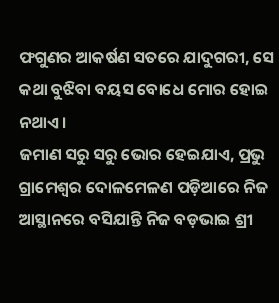ଫଗୁଣର ଆକର୍ଷଣ ସତରେ ଯାଦୁଗରୀ, ସେ କଥା ବୁଝିବା ବୟସ ବୋଧେ ମୋର ହୋଇ ନଥାଏ ।
ଜମାଣ ସରୁ ସରୁ ଭୋର ହେଇଯାଏ, ପ୍ରଭୁ ଗ୍ରାମେଶ୍ବର ଦୋଳମେଳଣ ପଡ଼ିଆରେ ନିଜ ଆସ୍ଥାନରେ ବସିଯାନ୍ତି ନିଜ ବଡ଼ଭାଇ ଶ୍ରୀ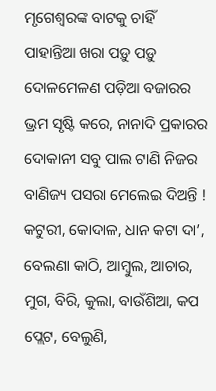ମୃଗେଶ୍ୱରଙ୍କ ବାଟକୁ ଚାହିଁ ପାହାନ୍ତିଆ ଖରା ପଡ଼ୁ ପଡ଼ୁ ଦୋଳମେଳଣ ପଡ଼ିଆ ବଜାରର ଭ୍ରମ ସୃଷ୍ଟି କରେ, ନାନାଦି ପ୍ରକାରର ଦୋକାନୀ ସବୁ ପାଲ ଟାଣି ନିଜର ବାଣିଜ୍ୟ ପସରା ମେଲେଇ ଦିଅନ୍ତି ! କଟୁରୀ, କୋଦାଳ, ଧାନ କଟା ଦା’, ବେଲଣା କାଠି, ଆମ୍ବୁଲ, ଆଚାର, ମୁଗ, ବିରି, କୁଲା, ବାଉଁଶିଆ, କପ ପ୍ଲେଟ, ବେଲୁଣି,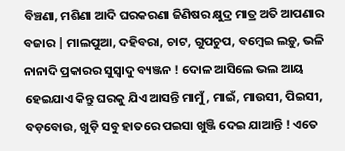ବିଞ୍ଚଣା, ମଶିଣା ଆଦି ଘରକରଣା ଜିଣିଷର କ୍ଷୁଦ୍ର ମାତ୍ର ଅତି ଆପଣାର ବଜାର | ମାଲପୁଆ, ଦହିବରା, ଚାଟ, ଗୁପଚୁପ, ବମ୍ବେଇ ଲଡ଼ୁ, ଭଳି ନାନାଦି ପ୍ରକାରର ସୁସ୍ୱାଦୁ ବ୍ୟଞ୍ଜନ ! ଦୋଳ ଆସିଲେ ଭଲ ଆୟ ହେଇଯାଏ କିନ୍ତୁ ଘରକୁ ଯିଏ ଆସନ୍ତି ମାମୁଁ, ମାଇଁ, ମାଉସୀ, ପିଇସୀ, ବଡ଼ବୋଉ, ଖୁଡ଼ି ସବୁ ହାତରେ ପଇସା ଖୁଞ୍ଜି ଦେଇ ଯାଆନ୍ତି ! ଏତେ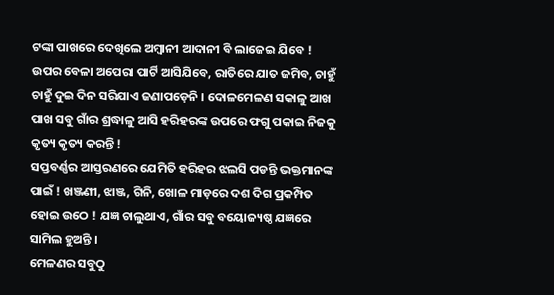ଟଙ୍କା ପାଖରେ ଦେଖିଲେ ଅମ୍ବାନୀ ଆଦାନୀ ବି ଲାଜେଇ ଯିବେ !
ଉପର ବେଳା ଅପେରା ପାର୍ଟି ଆସିଯିବେ, ରାତିରେ ଯାତ ଜମିବ, ଚାହୁଁ ଚାହୁଁ ଦୁଇ ଦିନ ସରିଯାଏ ଜଣାପଡ଼େନି । ଦୋଳମେଳଣ ସକାଳୁ ଆଖ ପାଖ ସବୁ ଗାଁର ଶ୍ରଦ୍ଧାଳୁ ଆସି ହରିହରଙ୍କ ଉପରେ ଫଗୁ ପକାଇ ନିଜକୁ କୃତ୍ୟ କୃତ୍ୟ କରନ୍ତି !
ସପ୍ତବର୍ଣ୍ଣର ଆସ୍ତରଣରେ ଯେମିତି ହରିହର ଝଲସି ପଡନ୍ତି ଭକ୍ତମାନଙ୍କ ପାଇଁ ! ଖଞ୍ଜଣୀ, ଝାଞ୍ଜ, ଗିନି, ଖୋଳ ମାଡ଼ରେ ଦଶ ଦିଗ ପ୍ରକମ୍ପିତ ହୋଇ ଉଠେ ! ଯଜ୍ଞ ଚାଲୁଥାଏ, ଗାଁର ସବୁ ବୟୋଜ୍ୟଷ୍ଠ ଯଜ୍ଞରେ ସାମିଲ ହୁଅନ୍ତି ।
ମେଳଣର ସବୁଠୁ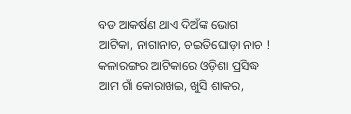ବଡ ଆକର୍ଷଣ ଥାଏ ଦିଅଁଙ୍କ ଭୋଗ ଆଟିକା, ନାଗାନାଚ, ଚଇତିଘୋଡ଼ା ନାଚ ! କଳାରଙ୍ଗର ଆଟିକାରେ ଓଡ଼ିଶା ପ୍ରସିଦ୍ଧ ଆମ ଗାଁ କୋରାଖଇ, ଖୁସି ଶାକର,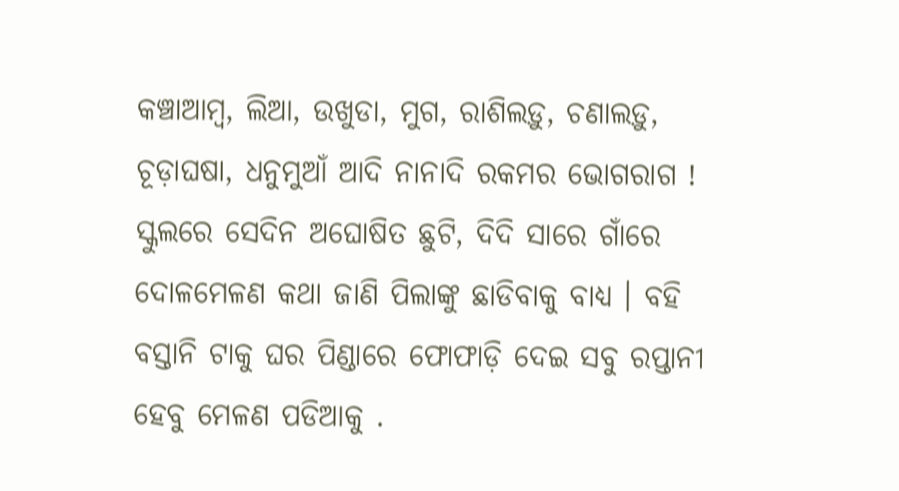କଞ୍ଚାଆମ୍ବ, ଲିଆ, ଉଖୁଡା, ମୁଗ, ରାଶିଲଡ଼ୁ, ଚଣାଲଡ଼ୁ, ଚୂଡ଼ାଘଷା, ଧନୁମୁଆଁ ଆଦି ନାନାଦି ରକମର ଭୋଗରାଗ ! ସ୍କୁଲରେ ସେଦିନ ଅଘୋଷିତ ଛୁଟି, ଦିଦି ସାରେ ଗାଁରେ ଦୋଳମେଳଣ କଥା ଜାଣି ପିଲାଙ୍କୁ ଛାଡିବାକୁ ବାଧ୍ୟ । ବହି ବସ୍ତାନି ଟାକୁ ଘର ପିଣ୍ଡାରେ ଫୋଫାଡ଼ି ଦେଇ ସବୁ ରପ୍ତାନୀ ହେବୁ ମେଳଣ ପଡିଆକୁ .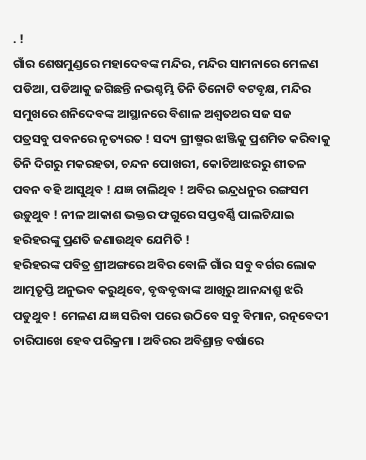. !
ଗାଁର ଶେଷମୁଣ୍ଡରେ ମହାଦେବଙ୍କ ମନ୍ଦିର, ମନ୍ଦିର ସାମନାରେ ମେଳଣ ପଡିଆ, ପଡିଆକୁ ଜଗିଛନ୍ତି ନଭଶ୍ଚମ୍ଭି ତିନି ତିନୋଟି ବଟବୃକ୍ଷ, ମନ୍ଦିର ସମୁଖରେ ଶନିଦେବଙ୍କ ଆସ୍ଥାନରେ ବିଶାଳ ଅଶ୍ୱତଥର ସଜ ସଜ ପତ୍ରସବୁ ପବନରେ ନୃତ୍ୟରତ ! ସଦ୍ୟ ଗ୍ରୀଷ୍ମର ଝାଞ୍ଜିକୁ ପ୍ରଶମିତ କରିବାକୁ ତିନି ଦିଗରୁ ମକରହତା, ଚନ୍ଦନ ପୋଖରୀ, କୋଚିଆଝରରୁ ଶୀତଳ ପବନ ବହି ଆସୁଥିବ ! ଯଜ୍ଞ ଚାଲିଥିବ ! ଅବିର ଇନ୍ଦ୍ରଧନୁର ରଙ୍ଗସମ ଉଡ଼ୁଥୁବ ! ନୀଳ ଆକାଶ ଭକ୍ତର ଫଗୁରେ ସପ୍ତବର୍ଣ୍ଣି ପାଲଟିଯାଇ ହରିହରଙ୍କୁ ପ୍ରଣତି ଜଣାଉଥିବ ଯେମିତି !
ହରିହରଙ୍କ ପବିତ୍ର ଶ୍ରୀଅଙ୍ଗରେ ଅବିର ବୋଳି ଗାଁର ସବୁ ବର୍ଗର ଲୋକ ଆତ୍ମତୃପ୍ତି ଅନୁଭବ କରୁଥିବେ, ବୃଦ୍ଧବୃଦ୍ଧାଙ୍କ ଆଖିରୁ ଆନନ୍ଦାଶ୍ରୁ ଝରି ପଡୁଥୁବ ! ମେଳଣ ଯଜ୍ଞ ସରିବା ପରେ ଉଠିବେ ସବୁ ବିମାନ, ରତ୍ନବେଦୀ ଚାରିପାଖେ ହେବ ପରିକ୍ରମା । ଅବିରର ଅବିଶ୍ରାନ୍ତ ବର୍ଷାରେ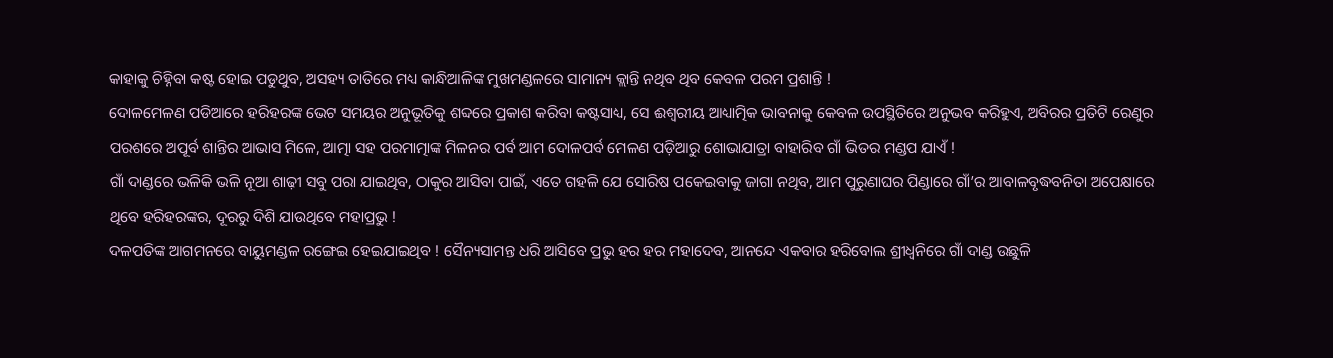କାହାକୁ ଚିହ୍ନିବା କଷ୍ଟ ହୋଇ ପଡୁଥୁବ, ଅସହ୍ୟ ତାତିରେ ମଧ୍ୟ କାନ୍ଧିଆଳିଙ୍କ ମୁଖମଣ୍ଡଳରେ ସାମାନ୍ୟ କ୍ଲାନ୍ତି ନଥିବ ଥିବ କେବଳ ପରମ ପ୍ରଶାନ୍ତି !
ଦୋଳମେଳଣ ପଡିଆରେ ହରିହରଙ୍କ ଭେଟ ସମୟର ଅନୁଭୂତିକୁ ଶବ୍ଦରେ ପ୍ରକାଶ କରିବା କଷ୍ଟସାଧ୍ୟ, ସେ ଈଶ୍ବରୀୟ ଆଧ୍ୟାତ୍ମିକ ଭାବନାକୁ କେବଳ ଉପସ୍ଥିତିରେ ଅନୁଭବ କରିହୁଏ, ଅବିରର ପ୍ରତିଟି ରେଣୁର ପରଶରେ ଅପୂର୍ବ ଶାନ୍ତିର ଆଭାସ ମିଳେ, ଆତ୍ମା ସହ ପରମାତ୍ମାଙ୍କ ମିଳନର ପର୍ବ ଆମ ଦୋଳପର୍ବ ମେଳଣ ପଡ଼ିଆରୁ ଶୋଭାଯାତ୍ରା ବାହାରିବ ଗାଁ ଭିତର ମଣ୍ଡପ ଯାଏଁ !
ଗାଁ ଦାଣ୍ଡରେ ଭଳିକି ଭଳି ନୂଆ ଶାଢ଼ୀ ସବୁ ପରା ଯାଇଥିବ, ଠାକୁର ଆସିବା ପାଇଁ, ଏତେ ଗହଳି ଯେ ସୋରିଷ ପକେଇବାକୁ ଜାଗା ନଥିବ, ଆମ ପୁରୁଣାଘର ପିଣ୍ଡାରେ ଗାଁ’ର ଆବାଳବୃଦ୍ଧବନିତା ଅପେକ୍ଷାରେ ଥିବେ ହରିହରଙ୍କର, ଦୂରରୁ ଦିଶି ଯାଉଥିବେ ମହାପ୍ରଭୁ !
ଦଳପତିଙ୍କ ଆଗମନରେ ବାୟୁମଣ୍ଡଳ ରଙ୍ଗେଇ ହେଇଯାଇଥିବ ! ସୈନ୍ୟସାମନ୍ତ ଧରି ଆସିବେ ପ୍ରଭୁ ହର ହର ମହାଦେବ, ଆନନ୍ଦେ ଏକବାର ହରିବୋଲ ଶ୍ରୀଧ୍ୱନିରେ ଗାଁ ଦାଣ୍ଡ ଉଛୁଳି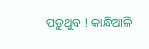ପଡ଼ୁଥୁବ ! କାନ୍ଧିଆଳି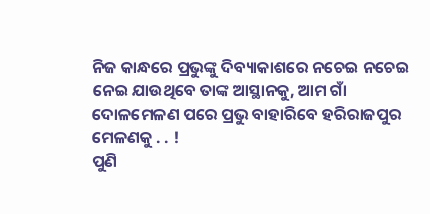ନିଜ କାନ୍ଧରେ ପ୍ରଭୁଙ୍କୁ ଦିବ୍ୟାକାଶରେ ନଚେଇ ନଚେଇ ନେଇ ଯାଉଥିବେ ତାଙ୍କ ଆସ୍ଥାନକୁ, ଆମ ଗାଁ ଦୋଳମେଳଣ ପରେ ପ୍ରଭୁ ବାହାରିବେ ହରିରାଜପୁର ମେଳଣକୁ . . !
ପୁଣି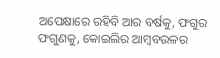ଅପେକ୍ଷାରେ ରହିବି ଆର ବର୍ଷକୁ, ଫଗୁର ଫଗୁଣକୁ, କୋଇଲିର ଆମ୍ବବଉଳର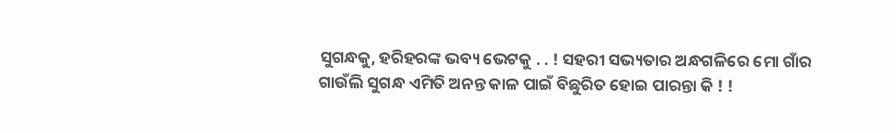ସୁଗନ୍ଧକୁ, ହରିହରଙ୍କ ଭବ୍ୟ ଭେଟକୁ . . ! ସହରୀ ସଭ୍ୟତାର ଅନ୍ଧଗଳିରେ ମୋ ଗାଁର ଗାଉଁଲି ସୁଗନ୍ଧ ଏମିତି ଅନନ୍ତ କାଳ ପାଇଁ ବିଛୁରିତ ହୋଇ ପାରନ୍ତା କି ! !